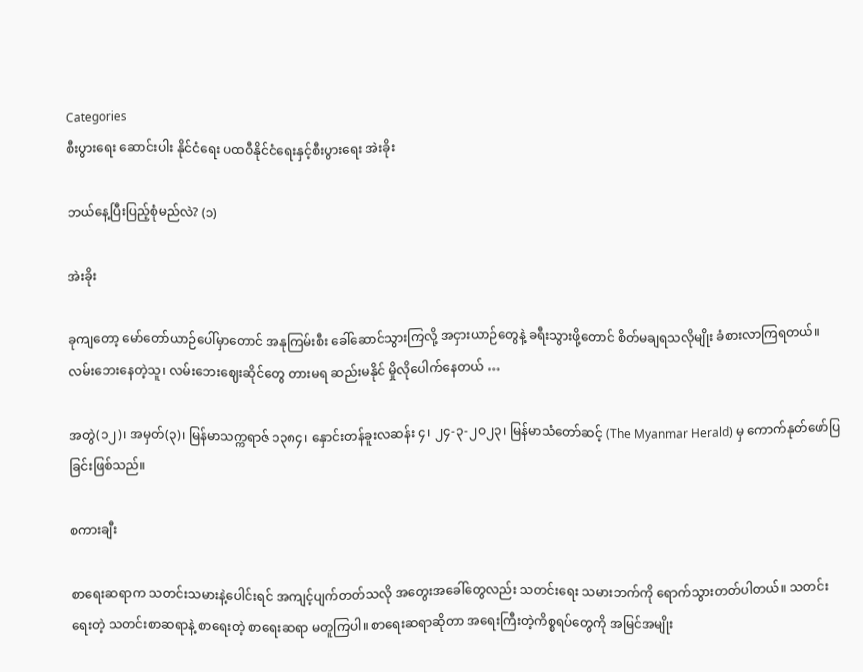Categories
စီးပွားရေး ဆောင်းပါး နိုင်ငံရေး ပထဝီနိုင်ငံရေးနှင့်စီးပွားရေး အဲးခိုး

ဘယ်နေ့ပြီးပြည့်စုံမည်လဲ? (၁)

အဲးခိုး

ခုကျတော့ မော်တော်ယာဉ်ပေါ်မှာတောင် အနုကြမ်းစီး ခေါ်ဆောင်သွားကြလို့ အငှားယာဉ်တွေနဲ့ ခရီးသွားဖို့တောင် စိတ်မချရသလိုမျိုး ခံစားလာကြရတယ်။ လမ်းဘေးနေတဲ့သူ၊ လမ်းဘေးဈေးဆိုင်တွေ တားမရ ဆည်းမနိုင် မှိုလိုပေါက်နေတယ် …

အတွဲ(၁၂)၊ အမှတ်(၃)၊ မြန်မာသက္ကရာဇ် ၁၃၈၄၊ နှောင်းတန်ခူးလဆန်း ၄၊ ၂၄-၃-၂ဝ၂၃၊ မြန်မာသံတော်ဆင့် (The Myanmar Herald) မှ ကောက်နုတ်ဖော်ပြခြင်းဖြစ်သည်။

စကားချီး

စာရေးဆရာက သတင်းသမားနဲ့ပေါင်းရင် အကျင့်ပျက်တတ်သလို အတွေးအခေါ်တွေလည်း သတင်းရေး သမားဘက်ကို ရောက်သွားတတ်ပါတယ်။ သတင်းရေးတဲ့ သတင်းစာဆရာနဲ့ စာရေးတဲ့ စာရေးဆရာ မတူကြပါ။ စာရေးဆရာဆိုတာ အရေးကြီးတဲ့ကိစ္စရပ်တွေကို အမြင်အမျိုး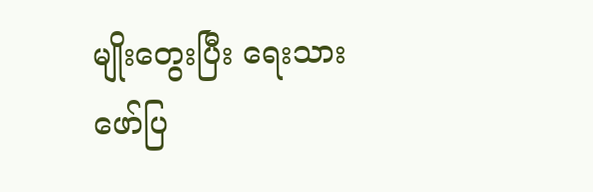မျိုးတွေးပြီး ရေးသားဖော်ပြ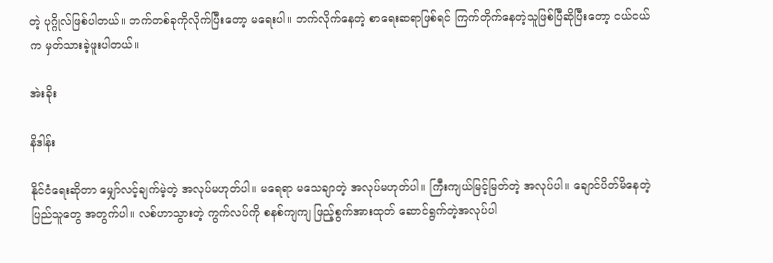တဲ့ ပုဂ္ဂိုလ်ဖြစ်ပါတယ်။ ဘက်တစ်ခုကိုလိုက်ပြီးတော့ မရေးပါ။ ဘက်လိုက်နေတဲ့ စာရေးဆရာဖြစ်ရင် ကြက်တိုက်နေတဲ့သူဖြစ်ပြီဆိုပြီးတော့ ငယ်ငယ်က မှတ်သားခဲ့ဖူးပါတယ်။

အဲးခိုး

နိဒါန်း

နိုင်ငံရေးဆိုတာ မျှော်လင့်ချက်မဲ့တဲ့ အလုပ်မဟုတ်ပါ။ မရေရာ မသေချာတဲ့ အလုပ်မဟုတ်ပါ။ ကြီးကျယ်မြင့်မြတ်တဲ့ အလုပ်ပါ။ ချောင်ပိတ်မိနေတဲ့ ပြည်သူတွေ အတွက်ပါ။ လစ်ဟာသွားတဲ့ ကွက်လပ်ကို စနစ်ကျကျ ဖြည့်စွက်အားထုတ် ဆောင်ရွက်တဲ့အလုပ်ပါ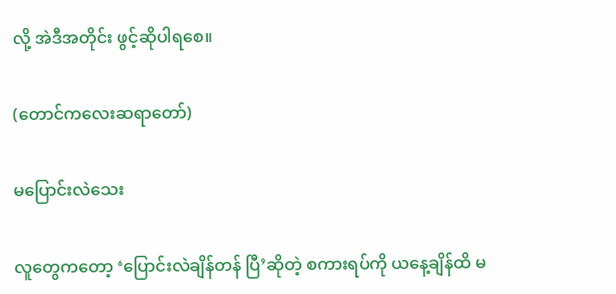လို့ အဲဒီအတိုင်း ဖွင့်ဆိုပါရစေ။

(တောင်ကလေးဆရာတော်)

မပြောင်းလဲသေး

လူတွေကတော့ ‘ပြောင်းလဲချိန်တန် ပြီ’ဆိုတဲ့ စကားရပ်ကို ယနေ့ချိန်ထိ မ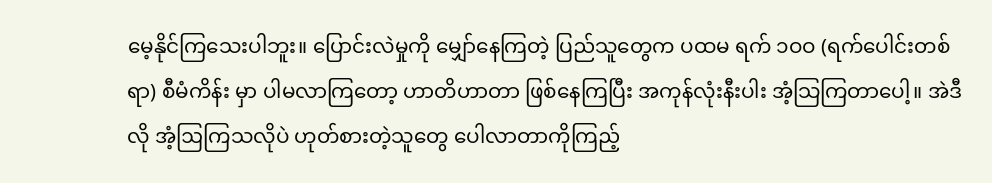မေ့နိုင်ကြသေးပါဘူး။ ပြောင်းလဲမှုကို မျှော်နေကြတဲ့ ပြည်သူတွေက ပထမ ရက် ၁ဝဝ (ရက်ပေါင်းတစ်ရာ) စီမံကိန်း မှာ ပါမလာကြတော့ ဟာတိဟာတာ ဖြစ်နေကြပြီး အကုန်လုံးနီးပါး အံ့သြကြတာပေါ့။ အဲဒီလို အံ့ဩကြသလိုပဲ ဟုတ်စားတဲ့သူတွေ ပေါလာတာကိုကြည့်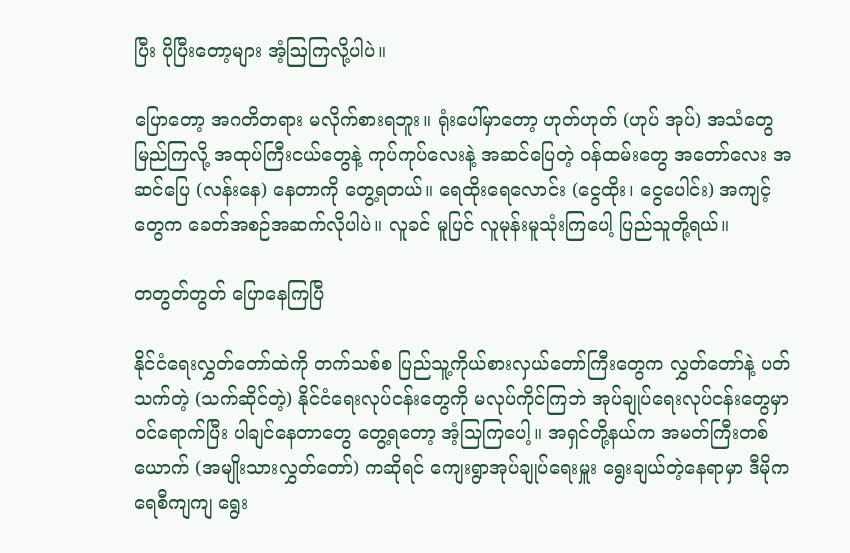ပြီး ပိုပြီးတော့များ အံ့ဩကြလို့ပါပဲ။

ပြောတော့ အဂတိတရား မလိုက်စားရဘူး။ ရုံးပေါ်မှာတော့ ဟုတ်ဟုတ် (ဟုပ် အုပ်) အသံတွေ မြည်ကြလို့ အထုပ်ကြီးငယ်တွေနဲ့ ကုပ်ကုပ်လေးနဲ့ အဆင်ပြေတဲ့ ဝန်ထမ်းတွေ အတော်လေး အဆင်ပြေ (လန်းနေ) နေတာကို တွေ့ရတယ်။ ရေထိုးရေလောင်း (ငွေထိုး၊ ငွေပေါင်း) အကျင့်တွေက ခေတ်အစဉ်အဆက်လိုပါပဲ။ လူခင် မူပြင် လူမုန်းမူသုံးကြပေါ့ ပြည်သူတို့ရယ်။

တတွတ်တွတ် ပြောနေကြပြီ

နိုင်ငံရေးလွှတ်တော်ထဲကို တက်သစ်စ ပြည်သူ့ကိုယ်စားလှယ်တော်ကြီးတွေက လွှတ်တော်နဲ့ ပတ်သက်တဲ့ (သက်ဆိုင်တဲ့) နိုင်ငံရေးလုပ်ငန်းတွေကို မလုပ်ကိုင်ကြဘဲ အုပ်ချုပ်ရေးလုပ်ငန်းတွေမှာ ဝင်ရောက်ပြီး ပါချင်နေတာတွေ တွေ့ရတော့ အံ့သြကြပေါ့။ အရှင်တို့နယ်က အမတ်ကြီးတစ်ယောက် (အမျိုးသားလွှတ်တော်) ကဆိုရင် ကျေးရွာအုပ်ချုပ်ရေးမှူး ရွေးချယ်တဲ့နေရာမှာ ဒီမိုကရေစီကျကျ ရွေး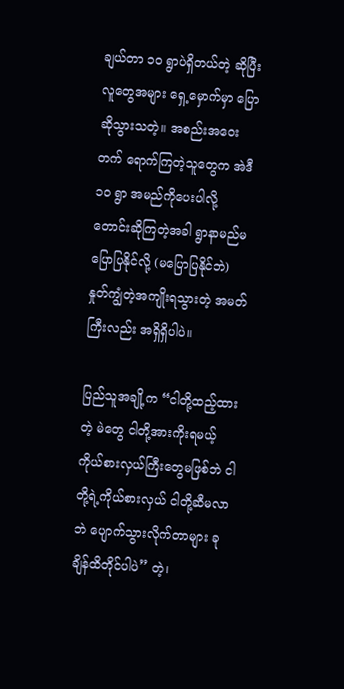ချယ်တာ ၁ဝ ရွာပဲရှိတယ်တဲ့ ဆိုပြီး လူတွေအများ ရှေ့မှောက်မှာ ပြောဆိုသွားသတဲ့။ အစည်းအဝေးတက် ရောက်ကြတဲ့သူတွေက အဲဒီ ၁ဝ ရွာ အမည်ကိုပေးပါလို့ တောင်းဆိုကြတဲ့အခါ ရွာနာမည်မပြောပြနိုင်လို့ (မပြောပြနိုင်ဘဲ) နှုတ်ကျွံတဲ့အကျိုးရသွားတဲ့ အမတ်ကြီးလည်း အရှိရှိပါပဲ။

ပြည်သူအချို့က “ငါတို့ထည့်ထားတဲ့ မဲတွေ ငါတို့အားကိုးရမယ့် ကိုယ်စားလှယ်ကြီးတွေမဖြစ်ဘဲ ငါတို့ရဲ့ကိုယ်စားလှယ် ငါတို့ဆီမလာဘဲ ပျောက်သွားလိုက်တာများ ခုချိန်ထိတိုင်ပါပဲ’’ တဲ့၊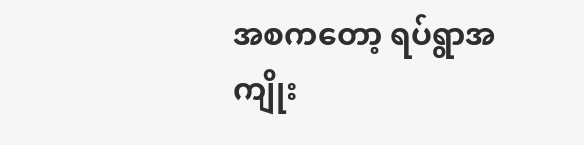အစကတော့ ရပ်ရွာအကျိုး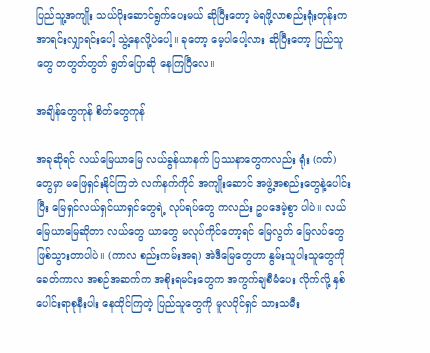ပြည်သူ့အကျိုး သယ်ပိုးဆောင်ရွက်ပေးမယ် ဆိုပြီးတော့ မဲရဖို့လာစည်းရုံးတုန်းက အာရင်းလျှာရင်းပေါ့ သွဲ့နေလို့ပဲပေါ့။ ခုတော့ မေ့ပါပေါ့လား ဆိုပြီးတော့ ပြည်သူတွေ တတွတ်တွတ် ရွတ်ပြောဆို နေကြပြီလေ။

အချိန်တွေကုန် စိတ်တွေကုန်

အခုဆိုရင် လယ်မြေယာမြေ လယ်ခွန်ယာနက် ပြဿနာတွေကလည်း ရုံး (ဂတ်) တွေမှာ မဖြေရှင်းနိုင်ကြဘဲ လက်နက်ကိုင် အကျိုးဆောင် အဖွဲ့အစည်းတွေနဲ့ပေါင်းပြီး မြေရှင်လယ်ရှင်ယာရှင်တွေရဲ့ လုပ်ရပ်တွေ ကလည်း ဥပဒေမဲ့စွာ ပါပဲ။ လယ်မြေယာမြေဆိုတာ လယ်တွေ ယာတွေ မလုပ်ကိုင်တော့ရင် မြေလွတ် မြေလပ်တွေ ဖြစ်သွားတာပါပဲ။ (ကာလ စည်းကမ်းအရ) အဲဒီမြေတွေဟာ နွမ်းသူပါးသူတွေကို ခေတ်ကာလ အစဉ်အဆက်က အစိုးရမင်းတွေက အကွက်ချစီမံပေး လိုက်လို့ နှစ်ပေါင်းရာစုနီးပါး နေထိုင်ကြတဲ့ ပြည်သူတွေကို မူလပိုင်ရှင် သားသမီး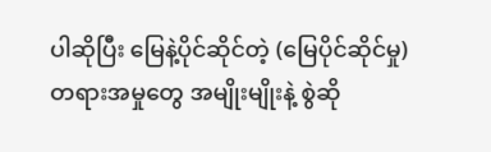ပါဆိုပြီး မြေနဲ့ပိုင်ဆိုင်တဲ့ (မြေပိုင်ဆိုင်မှု) တရားအမှုတွေ အမျိုးမျိုးနဲ့ စွဲဆို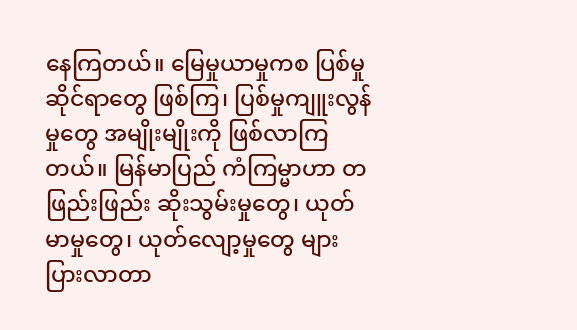နေကြတယ်။ မြေမှုယာမှုကစ ပြစ်မှုဆိုင်ရာတွေ ဖြစ်ကြ၊ ပြစ်မှုကျူးလွန်မှုတွေ အမျိုးမျိုးကို ဖြစ်လာကြတယ်။ မြန်မာပြည် ကံကြမ္မာဟာ တဖြည်းဖြည်း ဆိုးသွမ်းမှုတွေ၊ ယုတ်မာမှုတွေ၊ ယုတ်လျော့မှုတွေ များပြားလာတာ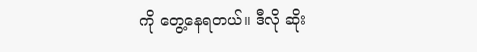ကို တွေ့နေရတယ်။ ဒီလို ဆိုး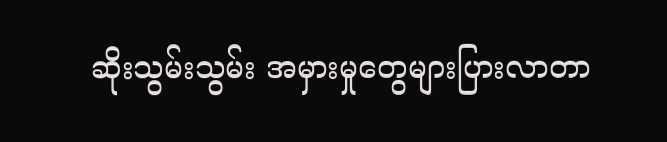ဆိုးသွမ်းသွမ်း အမှားမှုတွေများပြားလာတာ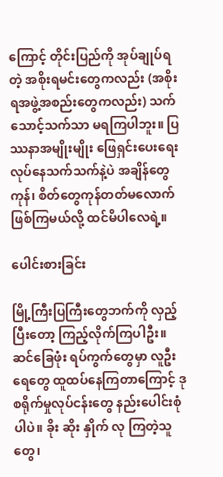ကြောင့် တိုင်းပြည်ကို အုပ်ချုပ်ရတဲ့ အစိုးရမင်းတွေကလည်း (အစိုးရအဖွဲ့အစည်းတွေကလည်း) သက်သောင့်သက်သာ မရကြပါဘူး။ ပြဿနာအမျိုးမျိုး ဖြေရှင်းပေးရေး လုပ်နေသက်သက်နဲ့ပဲ အချိန်တွေကုန်၊ စိတ်တွေကုန်တတ်မလောက် ဖြစ်ကြမယ်လို့ ထင်မိပါလေရဲ့။

ပေါင်းစားခြင်း

မြို့ကြီးပြကြီးတွေဘက်ကို လှည့်ပြီးတော့ ကြည့်လိုက်ကြပါဦး။ ဆင်ခြေဖုံး ရပ်ကွက်တွေမှာ လူဦးရေတွေ ထူထပ်နေကြတာကြောင့် ဒုစရိုက်မှုလုပ်ငန်းတွေ နည်းပေါင်းစုံပါပဲ။ ခိုး ဆိုး နှိုက် လု ကြတဲ့သူတွေ၊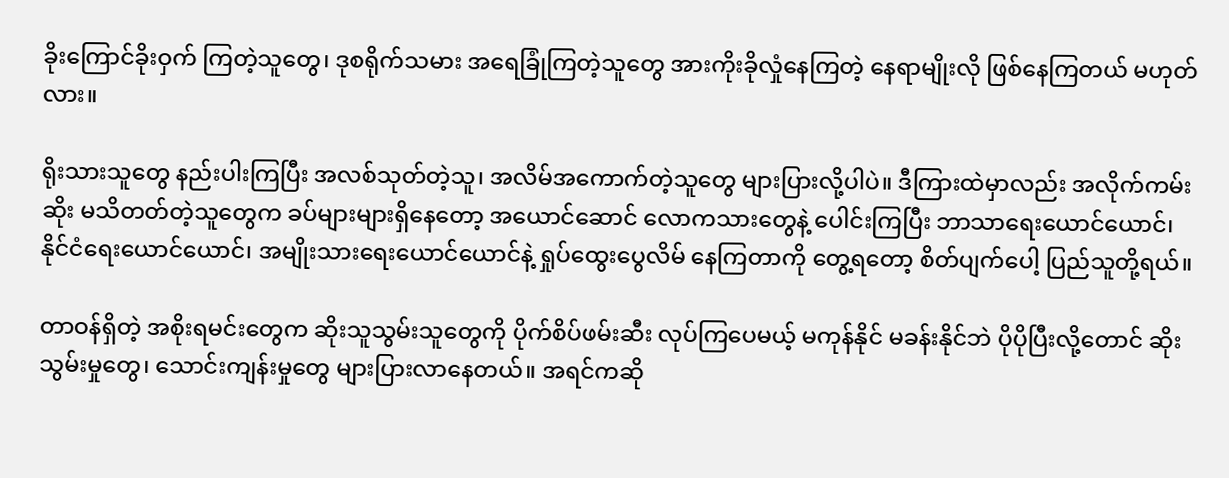ခိုးကြောင်ခိုးဝှက် ကြတဲ့သူတွေ၊ ဒုစရိုက်သမား အရေခြုံကြတဲ့သူတွေ အားကိုးခိုလှုံနေကြတဲ့ နေရာမျိုးလို ဖြစ်နေကြတယ် မဟုတ်လား။

ရိုးသားသူတွေ နည်းပါးကြပြီး အလစ်သုတ်တဲ့သူ၊ အလိမ်အကောက်တဲ့သူတွေ များပြားလို့ပါပဲ။ ဒီကြားထဲမှာလည်း အလိုက်ကမ်းဆိုး မသိတတ်တဲ့သူတွေက ခပ်များများရှိနေတော့ အယောင်ဆောင် လောကသားတွေနဲ့ ပေါင်းကြပြီး ဘာသာရေးယောင်ယောင်၊ နိုင်ငံရေးယောင်ယောင်၊ အမျိုးသားရေးယောင်ယောင်နဲ့ ရှုပ်ထွေးပွေလိမ် နေကြတာကို တွေ့ရတော့ စိတ်ပျက်ပေါ့ ပြည်သူတို့ရယ်။

တာဝန်ရှိတဲ့ အစိုးရမင်းတွေက ဆိုးသူသွမ်းသူတွေကို ပိုက်စိပ်ဖမ်းဆီး လုပ်ကြပေမယ့် မကုန်နိုင် မခန်းနိုင်ဘဲ ပိုပိုပြီးလို့တောင် ဆိုးသွမ်းမှုတွေ၊ သောင်းကျန်းမှုတွေ များပြားလာနေတယ်။ အရင်ကဆို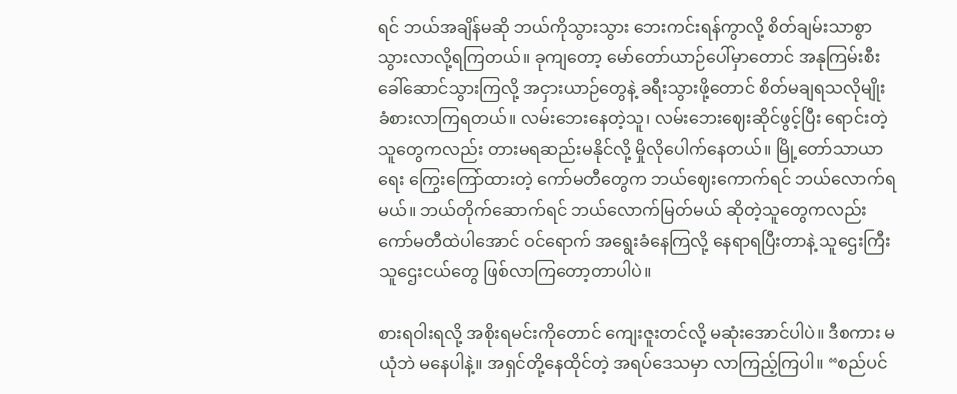ရင် ဘယ်အချိန်မဆို ဘယ်ကိုသွားသွား ဘေးကင်းရန်ကွာလို့ စိတ်ချမ်းသာစွာ သွားလာလို့ရကြတယ်။ ခုကျတော့ မော်တော်ယာဉ်ပေါ်မှာတောင် အနုကြမ်းစီး ခေါ်ဆောင်သွားကြလို့ အငှားယာဉ်တွေနဲ့ ခရီးသွားဖို့တောင် စိတ်မချရသလိုမျိုး ခံစားလာကြရတယ်။ လမ်းဘေးနေတဲ့သူ၊ လမ်းဘေးဈေးဆိုင်ဖွင့်ပြီး ရောင်းတဲ့သူတွေကလည်း တားမရဆည်းမနိုင်လို့ မှိုလိုပေါက်နေတယ်။ မြို့တော်သာယာရေး ကြွေးကြော်ထားတဲ့ ကော်မတီတွေက ဘယ်ဈေးကောက်ရင် ဘယ်လောက်ရမယ်။ ဘယ်တိုက်ဆောက်ရင် ဘယ်လောက်မြတ်မယ် ဆိုတဲ့သူတွေကလည်း ကော်မတီထဲပါအောင် ဝင်ရောက် အရွေးခံနေကြလို့ နေရာရပြီးတာနဲ့ သူဌေးကြီး သူဌေးငယ်တွေ ဖြစ်လာကြတော့တာပါပဲ။

စားရဝါးရလို့ အစိုးရမင်းကိုတောင် ကျေးဇူးတင်လို့ မဆုံးအောင်ပါပဲ။ ဒီစကား မယုံဘဲ မနေပါနဲ့။ အရှင်တို့နေထိုင်တဲ့ အရပ်ဒေသမှာ လာကြည့်ကြပါ။ “စည်ပင်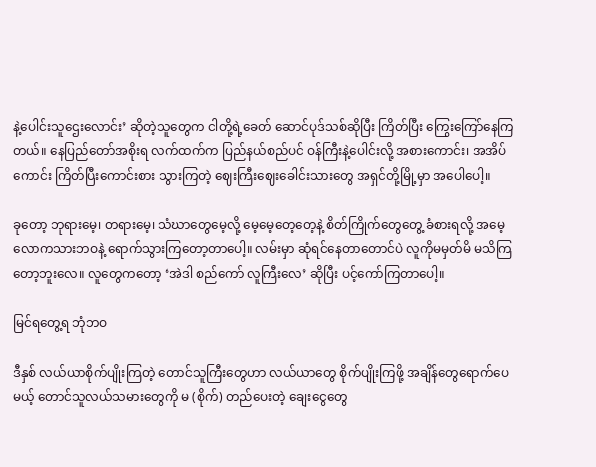နဲ့ပေါင်းသူဌေးလောင်း’ ဆိုတဲ့သူတွေက ငါတို့ရဲ့ခေတ် ဆောင်ပုဒ်သစ်ဆိုပြီး ကြိတ်ပြီး ကြွေးကြော်နေကြတယ်။ နေပြည်တော်အစိုးရ လက်ထက်က ပြည်နယ်စည်ပင် ဝန်ကြီးနဲ့ပေါင်းလို့ အစားကောင်း၊ အအိပ်ကောင်း ကြိတ်ပြီးကောင်းစား သွားကြတဲ့ ဈေးကြီးဈေးခေါင်းသားတွေ အရှင်တို့မြို့မှာ အပေါပေါ့။

ခုတော့ ဘုရားမေ့၊ တရားမေ့၊ သံဃာတွေမေ့လို့ မေ့မေ့တေ့တေ့နဲ့ စိတ်ကြိုက်တွေတွေ့ ခံစားရလို့ အမေ့လောကသားဘဝနဲ့ ရောက်သွားကြတော့တာပေါ့။ လမ်းမှာ ဆုံရင်နေတာတောင်ပဲ လူကိုမမှတ်မိ မသိကြတော့ဘူးလေ။ လူတွေကတော့ ‘အဲဒါ စည်ကော် လူကြီးလေ’ ဆိုပြီး ပင့်ကော်ကြတာပေါ့။

မြင်ရတွေ့ရ ဘုံဘဝ

ဒီနှစ် လယ်ယာစိုက်ပျိုးကြတဲ့ တောင်သူကြီးတွေဟာ လယ်ယာတွေ စိုက်ပျိုးကြဖို့ အချိန်တွေရောက်ပေမယ့် တောင်သူလယ်သမားတွေကို မ (စိုက်) တည်ပေးတဲ့ ချေးငွေတွေ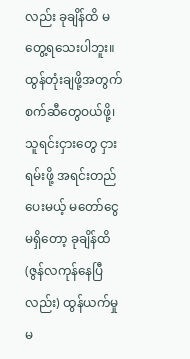လည်း ခုချိန်ထိ မတွေ့ရသေးပါဘူး။ ထွန်တုံးချဖို့အတွက် စက်ဆီတွေဝယ်ဖို့၊ သူရင်းငှားတွေ ငှားရမ်းဖို့ အရင်းတည်ပေးမယ့် မတော်ငွေ မရှိတော့ ခုချိန်ထိ (ဇွန်လကုန်နေပြီလည်း) ထွန်ယက်မှု မ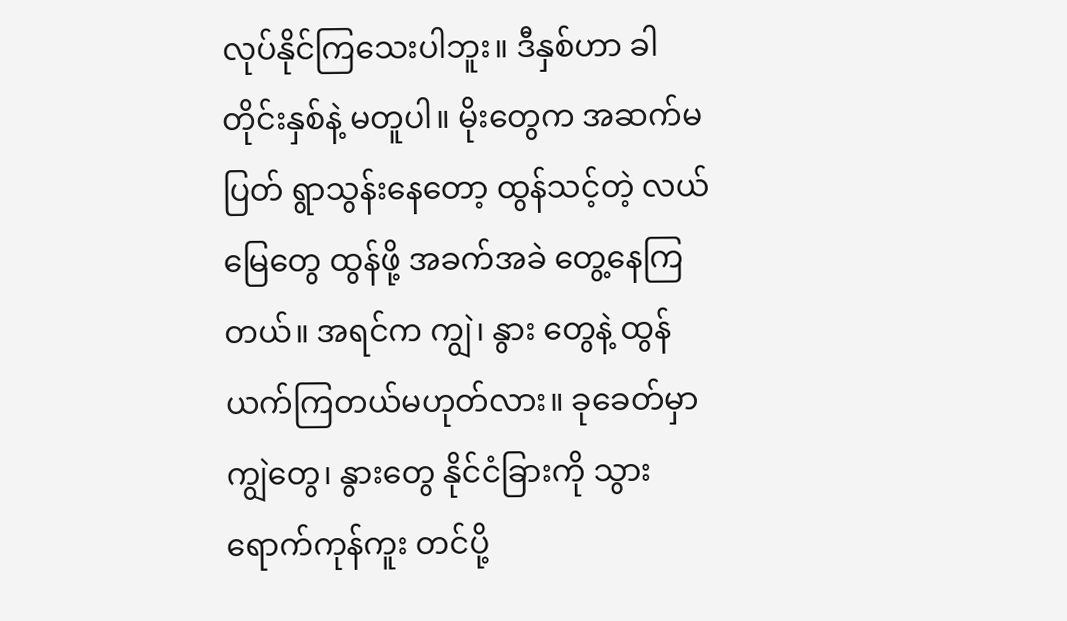လုပ်နိုင်ကြသေးပါဘူး။ ဒီနှစ်ဟာ ခါတိုင်းနှစ်နဲ့ မတူပါ။ မိုးတွေက အဆက်မပြတ် ရွာသွန်းနေတော့ ထွန်သင့်တဲ့ လယ်မြေတွေ ထွန်ဖို့ အခက်အခဲ တွေ့နေကြတယ်။ အရင်က ကျွဲ၊ နွား တွေနဲ့ ထွန်ယက်ကြတယ်မဟုတ်လား။ ခုခေတ်မှာ ကျွဲတွေ၊ နွားတွေ နိုင်ငံခြားကို သွားရောက်ကုန်ကူး တင်ပို့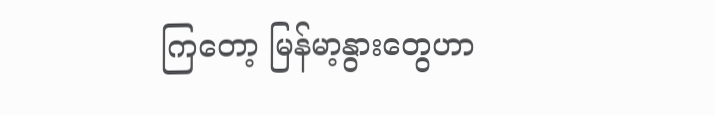ကြတော့ မြန်မာ့နွားတွေဟာ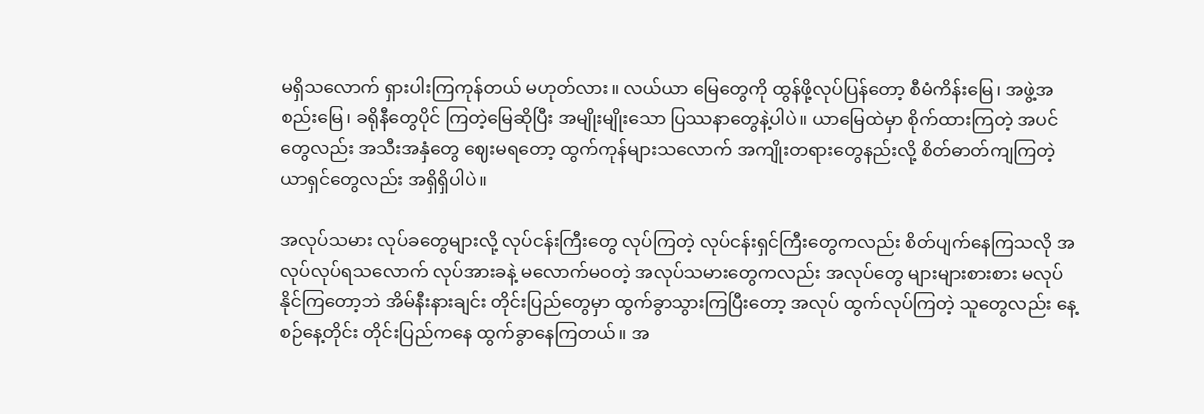မရှိသလောက် ရှားပါးကြကုန်တယ် မဟုတ်လား။ လယ်ယာ မြေတွေကို ထွန်ဖို့လုပ်ပြန်တော့ စီမံကိန်းမြေ၊ အဖွဲ့အစည်းမြေ၊ ခရိုနီတွေပိုင် ကြတဲ့မြေဆိုပြီး အမျိုးမျိုးသော ပြဿနာတွေနဲ့ပါပဲ။ ယာမြေထဲမှာ စိုက်ထားကြတဲ့ အပင်တွေလည်း အသီးအနှံတွေ ဈေးမရတော့ ထွက်ကုန်များသလောက် အကျိုးတရားတွေနည်းလို့ စိတ်ဓာတ်ကျကြတဲ့ ယာရှင်တွေလည်း အရှိရှိပါပဲ။

အလုပ်သမား လုပ်ခတွေများလို့ လုပ်ငန်းကြီးတွေ လုပ်ကြတဲ့ လုပ်ငန်းရှင်ကြီးတွေကလည်း စိတ်ပျက်နေကြသလို အလုပ်လုပ်ရသလောက် လုပ်အားခနဲ့ မလောက်မဝတဲ့ အလုပ်သမားတွေကလည်း အလုပ်တွေ များများစားစား မလုပ်နိုင်ကြတော့ဘဲ အိမ်နီးနားချင်း တိုင်းပြည်တွေမှာ ထွက်ခွာသွားကြပြီးတော့ အလုပ် ထွက်လုပ်ကြတဲ့ သူတွေလည်း နေ့စဉ်နေ့တိုင်း တိုင်းပြည်ကနေ ထွက်ခွာနေကြတယ်။ အ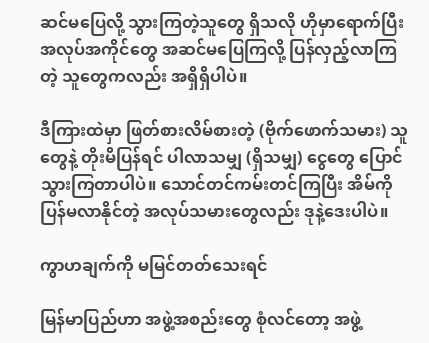ဆင်မပြေလို့ သွားကြတဲ့သူတွေ ရှိသလို ဟိုမှာရောက်ပြီး အလုပ်အကိုင်တွေ အဆင်မပြေကြလို့ ပြန်လှည့်လာကြတဲ့ သူတွေကလည်း အရှိရှိပါပဲ။

ဒီကြားထဲမှာ ဖြတ်စားလိမ်စားတဲ့ (ဗိုက်ဖောက်သမား) သူတွေနဲ့ တိုးမိပြန်ရင် ပါလာသမျှ (ရှိသမျှ) ငွေတွေ ပြောင်သွားကြတာပါပဲ။ သောင်တင်ကမ်းတင်ကြပြီး အိမ်ကို ပြန်မလာနိုင်တဲ့ အလုပ်သမားတွေလည်း ဒုနဲ့ဒေးပါပဲ။

ကွာဟချက်ကို မမြင်တတ်သေးရင်

မြန်မာပြည်ဟာ အဖွဲ့အစည်းတွေ စုံလင်တော့ အဖွဲ့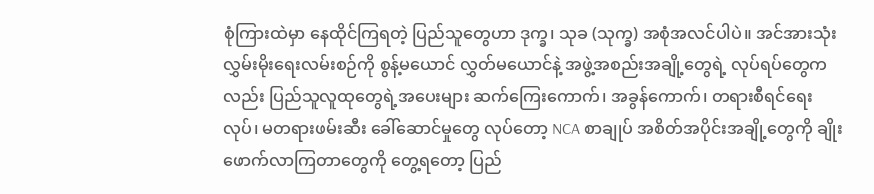စုံကြားထဲမှာ နေထိုင်ကြရတဲ့ ပြည်သူတွေဟာ ဒုက္ခ၊ သုခ (သုက္ခ) အစုံအလင်ပါပဲ။ အင်အားသုံး လွှမ်းမိုးရေးလမ်းစဉ်ကို စွန့်မယောင် လွှတ်မယောင်နဲ့ အဖွဲ့အစည်းအချို့တွေရဲ့ လုပ်ရပ်တွေကလည်း ပြည်သူလူထုတွေရဲ့အပေးများ ဆက်ကြေးကောက်၊ အခွန်ကောက်၊ တရားစီရင်ရေးလုပ်၊ မတရားဖမ်းဆီး ခေါ်ဆောင်မှုတွေ လုပ်တော့ NCA စာချုပ် အစိတ်အပိုင်းအချို့တွေကို ချိုးဖောက်လာကြတာတွေကို တွေ့ရတော့ ပြည်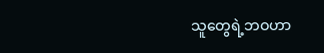သူတွေရဲ့ဘဝဟာ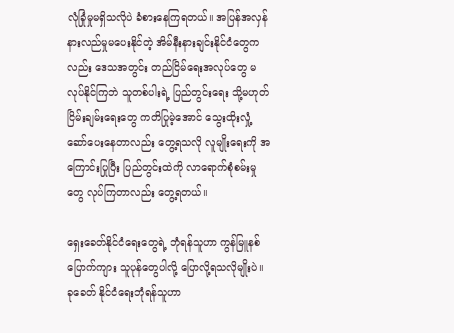လုံခြုံမှုမရှိသလိုပဲ ခံစားနေကြရတယ်။ အပြန်အလှန် နားလည်မှုမပေးနိုင်တဲ့ အိမ်နီးနားချင်းနိုင်ငံတွေကလည်း ဒေသအတွင်း တည်ငြိမ်ရေးအလုပ်တွေ မလုပ်နိုင်ကြဘဲ သူတစ်ပါးရဲ့ ပြည်တွင်းရေး သို့မဟုတ် ငြိမ်းချမ်းရေးတွေ ကတိပြုမဲ့အောင် သွေးထိုးလှုံ့ဆော်ပေးနေတာလည်း တွေ့ရသလို လူမျိုးရေးကို အကြောင်းပြုပြီး ပြည်တွင်းထဲကို လာရောက်စုံစမ်းမှုတွေ လုပ်ကြတာလည်း တွေ့ရတယ်။

ရှေးခေတ်နိုင်ငံရေးတွေရဲ့ ဘုံရန်သူဟာ ကွန်မြူနစ်ပြောက်ကျား သူပုန်တွေပါလို့ ပြောလို့ရသလိုမျိုးပဲ။ ခုခေတ် နိုင်ငံရေးဘုံရန်သူဟာ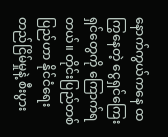နောက်ကွယ်ကနေ ထကြွနေတဲ့ ငွေရှင်ကြေးရှင်တွေကို ကြောက်ရတယ်။ တိုင်းပြည်တစ်ပြည်ဟာ နိုင်ငံရေးတည်ငြိမ်မှုနဲ့ စီးပွား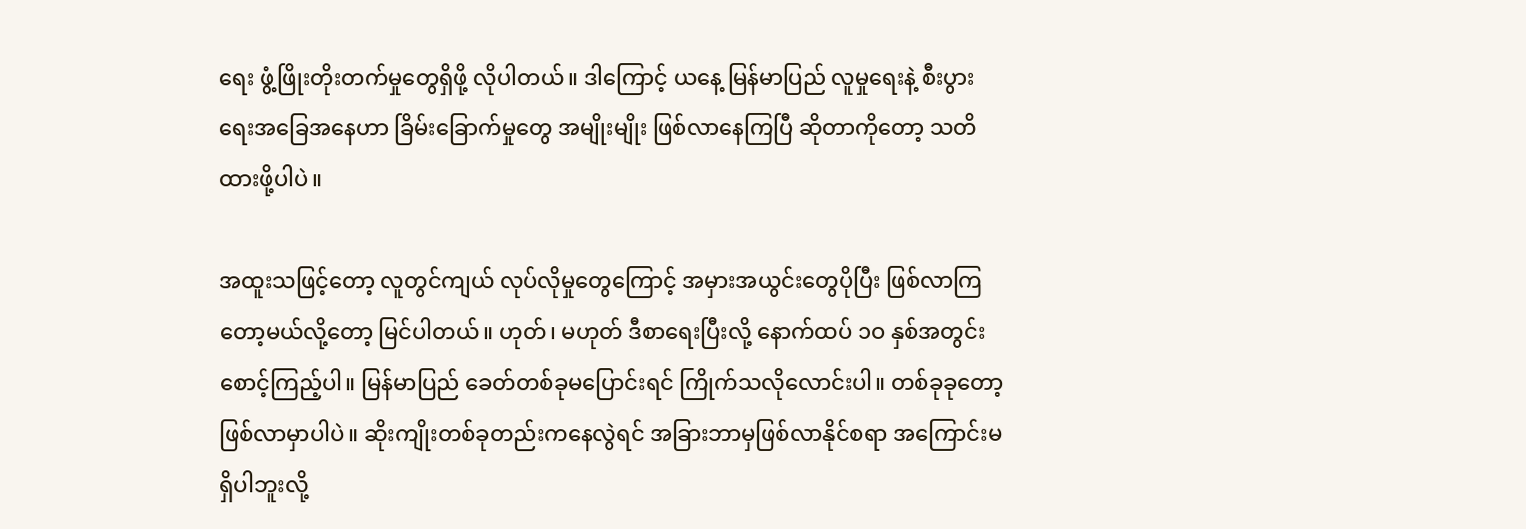ရေး ဖွံ့ဖြိုးတိုးတက်မှုတွေရှိဖို့ လိုပါတယ်။ ဒါကြောင့် ယနေ့ မြန်မာပြည် လူမှုရေးနဲ့ စီးပွားရေးအခြေအနေဟာ ခြိမ်းခြောက်မှုတွေ အမျိုးမျိုး ဖြစ်လာနေကြပြီ ဆိုတာကိုတော့ သတိထားဖို့ပါပဲ။

အထူးသဖြင့်တော့ လူတွင်ကျယ် လုပ်လိုမှုတွေကြောင့် အမှားအယွင်းတွေပိုပြီး ဖြစ်လာကြတော့မယ်လို့တော့ မြင်ပါတယ်။ ဟုတ်၊ မဟုတ် ဒီစာရေးပြီးလို့ နောက်ထပ် ၁ဝ နှစ်အတွင်း စောင့်ကြည့်ပါ။ မြန်မာပြည် ခေတ်တစ်ခုမပြောင်းရင် ကြိုက်သလိုလောင်းပါ။ တစ်ခုခုတော့ ဖြစ်လာမှာပါပဲ။ ဆိုးကျိုးတစ်ခုတည်းကနေလွဲရင် အခြားဘာမှဖြစ်လာနိုင်စရာ အကြောင်းမရှိပါဘူးလို့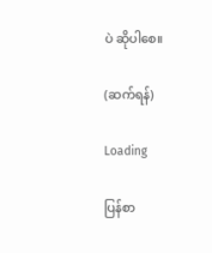ပဲ ဆိုပါစေ။

(ဆက်ရန်)

Loading

ပြန်စာ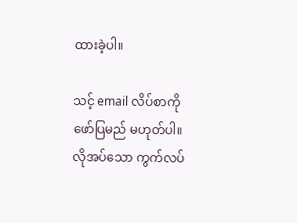ထားခဲ့ပါ။

သင့် email လိပ်စာကို ဖော်ပြမည် မဟုတ်ပါ။ လိုအပ်သော ကွက်လပ်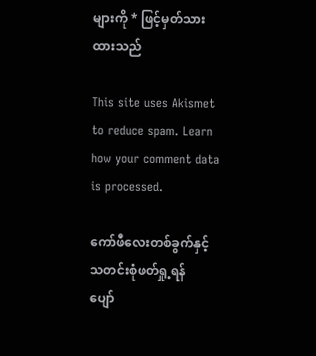များကို * ဖြင့်မှတ်သားထားသည်

This site uses Akismet to reduce spam. Learn how your comment data is processed.

ကော်ဖီလေးတစ်ခွက်နှင့်
သတင်းစုံဖတ်ရှု့ရန်
ပျော်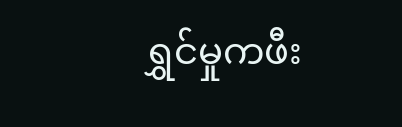ရွှင်မှုကဖီး